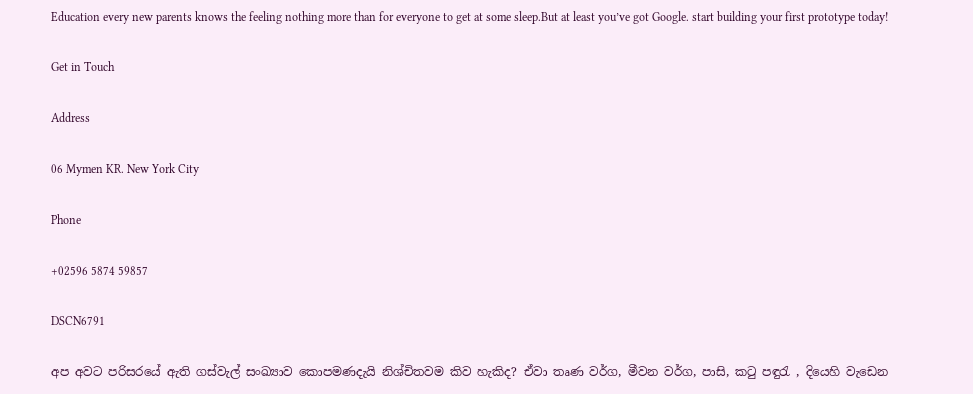Education every new parents knows the feeling nothing more than for everyone to get at some sleep.But at least you’ve got Google. start building your first prototype today!

Get in Touch

Address

06 Mymen KR. New York City

Phone

+02596 5874 59857

DSCN6791

අප අවට පරිසරයේ ඇති ගස්වැල් සංඛ්‍යාව කොපමණදැයි නිශ්චිතවම කිව හැකිද? ඒවා තෘණ වර්ග, මීවන වර්ග, පාසි, කටු පඳුරැ , දියෙහි වැඩෙන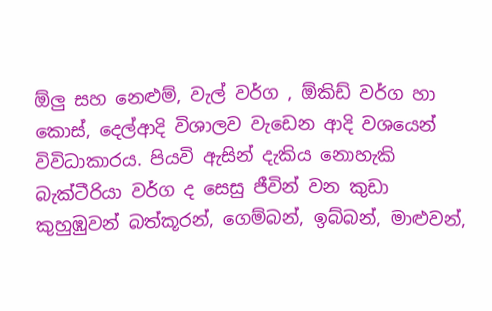ඕලු සහ නෙළුම්, වැල් වර්ග , ඕකිඩ් වර්ග හා කොස්, දෙල්ආදි විශාලව වැඩෙන ආදි වශයෙන්  විවිධාකාරය. පියවි ඇසින් දැකිය නොහැකි බැක්ටීරියා වර්ග ද සෙසු ජීවින් වන කුඩා කුහුඹුවන් බත්කූරන්, ගෙම්බන්, ඉබ්බන්, මාළුවන්,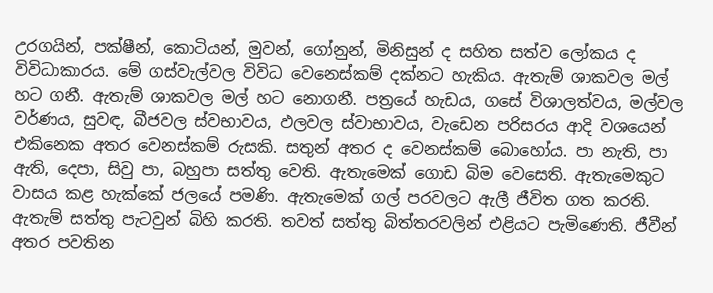උරගයින්, පක්ෂීන්, කොටියන්, මුවන්, ගෝනුන්, මිනිසුන් ද සහිත සත්ව ලෝකය ද විවිධාකාරය. මේ ගස්වැල්වල විවිධ වෙනෙස්කම් දක්නට හැකිය. ඇතැම් ශාකවල මල් හට ගනී. ඇතැම් ශාකවල මල් හට නොගනී. පත්‍රයේ හැඩය, ගසේ විශාලත්වය, මල්වල වර්ණය, සුවඳ, බීජවල ස්වභාවය, ඵලවල ස්වාභාවය, වැඩෙන පරිසරය ආදි වශයෙන් එකිනෙක අතර වෙනස්කම් රුසකි. සතුන් අතර ද වෙනස්කම් බොහෝය. පා නැති, පා ඇති, දෙපා, සිවු පා, බහුපා සත්තු වෙති. ඇතැමෙක් ගොඩ බිම වෙසෙති. ඇතැමෙකුට වාසය කළ හැක්කේ ජලයේ පමණි. ඇතැමෙක් ගල් පරවලට ඇලී ජීවිත ගත කරති. ඇතැම් සත්තු පැටවුන් බිහි කරති. තවත් සත්තු බිත්තරවලින් එළියට පැමිණෙති. ජීවීන් අතර පවතින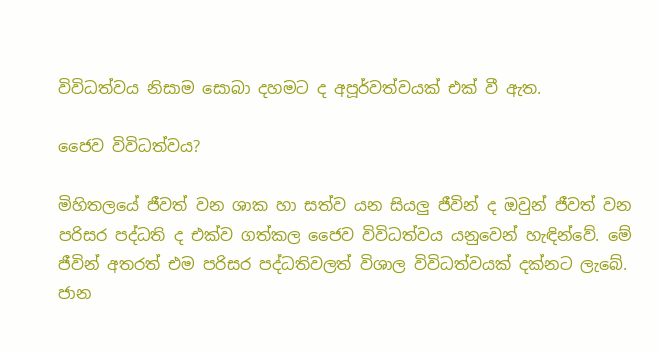විවිධත්වය නිසාම සොබා දහමට ද අපූර්වත්වයක් එක් වී ඇත.

ජෛව විවිධත්වය?

මිහිතලයේ ජීවත් වන ශාක හා සත්ව යන සියලු ජීවින් ද ඔවුන් ජීවත් වන පරිසර පද්ධති ද එක්ව ගත්කල ජෛව විවිධත්වය යනුවෙන් හැඳින්වේ. මේ ජීවින් අතරත් එම පරිසර පද්ධතිවලත් විශාල විවිධත්වයක් දක්න‍ට ලැබේ. ජාන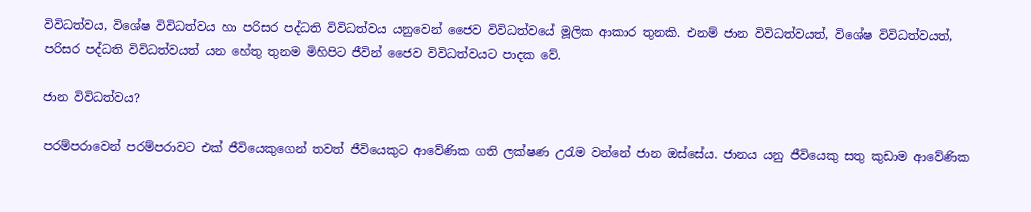විවිධත්වය, විශේෂ විවිධත්වය හා පරිසර පද්ධති විවිධත්වය යනුවෙන් ජෛව විවිධත්වයේ මූලික ආකාර තුනකි. එනම් ජාන විවිධත්වයත්, විශේෂ විවිධත්වයත්, පරිසර පද්ධති විවිධත්වයත් යන හේතු තුනම මිහිපිට ජීවින් ‍ජෛව විවිධත්වයට පාදක වේ.

ජාන විවිධත්වය?

පරම්පරාවෙන් පරම්පරාවට එක් ජීවියෙකුගෙන් තවත් ජීවියෙකුට ආවේණික ගති ලක්ෂණ උරැම වන්නේ ජාන ඔස්සේය. ජානය යනු ජීවියෙකු සතු කුඩාම ආවේණික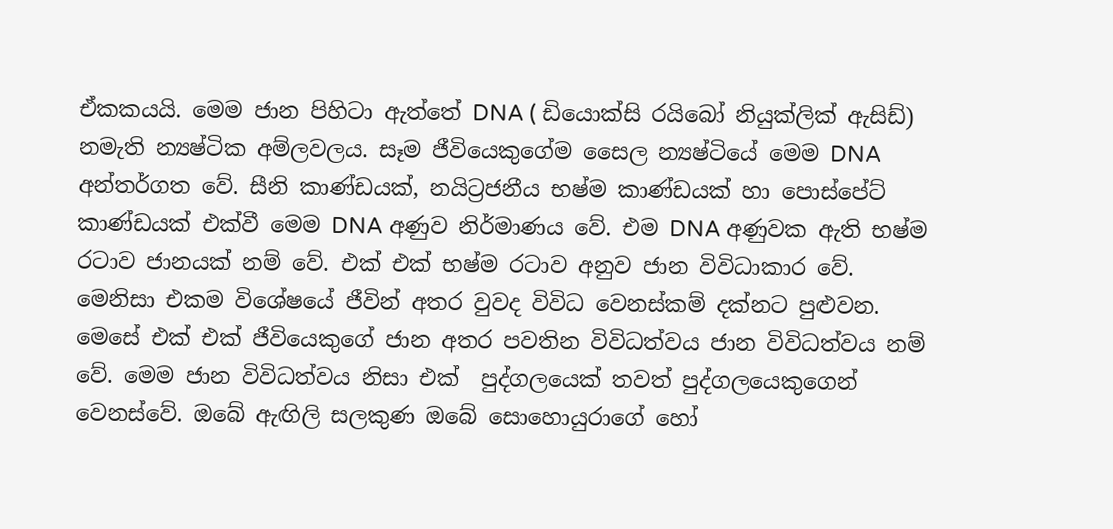ඒකකයයි. මෙම ජාන පිහිටා ඇත්තේ DNA ( ඩියොක්සි රයිබෝ නියුක්ලික් ඇසිඩ්) නමැති න්‍යෂ්ටික අම්ලවලය. සෑම ජීවියෙකුගේම සෛල න්‍යෂ්ටියේ මෙම DNA අන්තර්ගත වේ. සීනි කාණ්ඩයක්, නයිට්‍රජනීය භෂ්ම කාණ්ඩයක් හා පොස්පේට් කාණ්ඩයක් එක්වී මෙම DNA අණුව නිර්මාණය වේ. එම DNA අණුවක ඇති භෂ්ම රටාව ජානයක් නම් වේ. එක් එක් භෂ්ම රටාව අනුව ජාන විවිධාකාර වේ. මෙනිසා එකම විශේෂයේ ජීවින් අතර වුවද ‍විවිධ වෙනස්කම් දක්නට පුළුවන. මෙසේ එක් එක් ජීවියෙකුගේ ජාන අතර පවතින විවිධත්වය ජාන විවිධත්වය නම් වේ. මෙම ජාන විවිධත්වය නිසා එක්  පුද්ගලයෙක් තවත් පුද්ගලයෙකුගෙන් වෙනස්වේ. ඔබේ ඇඟිලි සලකුණ ඔබේ සොහොයුරාගේ හෝ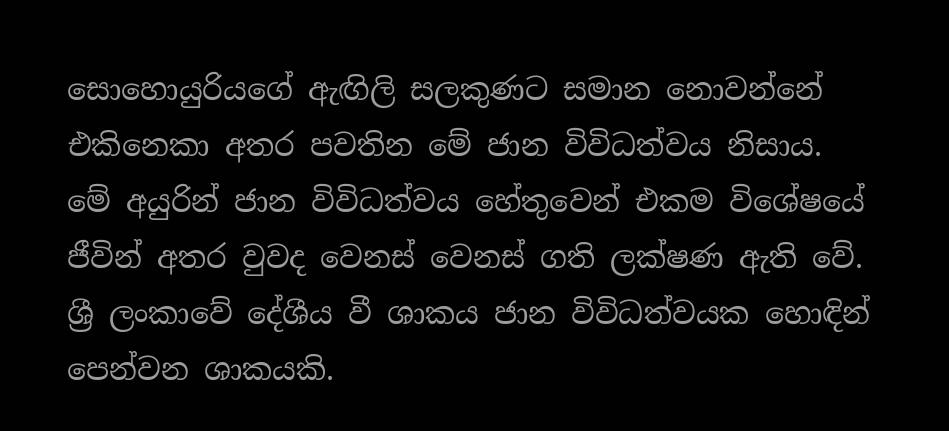සොහොයුරියගේ ඇඟිලි සලකුණට සමාන නොවන්නේ එකිනෙකා අතර පවතින මේ ජාන විවිධත්වය නිසාය. මේ අයුරින් ජාන විවිධත්වය හේතුවෙන් එකම විශේෂයේ ජීවින් අතර වුවද වෙනස් වෙනස් ගති ලක්ෂණ ඇති වේ. ශ්‍රී ලංකාවේ දේශීය වී ශාකය ජාන විවිධත්වයක හොඳින් පෙන්වන ශාකයකි.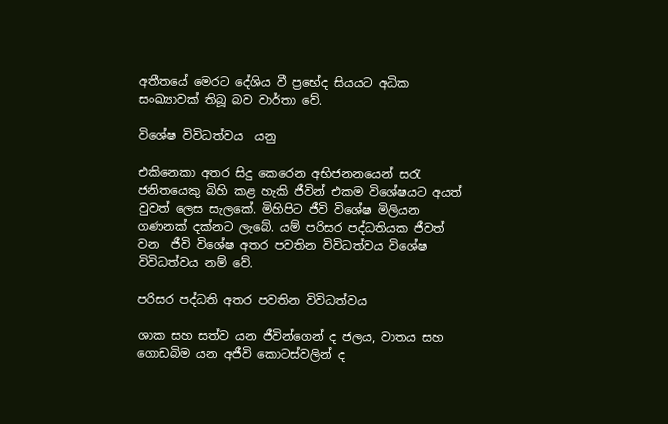අතීතයේ මෙරට දේශිය වී ප්‍රභේද සියයට අධික සංඛ්‍යාවක් තිබූ බව වාර්තා වේ.

විශේෂ විවිධත්වය  යනු

එකිනෙකා අතර සිදු කෙරෙන අභිජනනයෙන් සරැ ජනිතයෙකු බිහි කළ හැකි ජීවින් එකම විශේෂයට අයත් වුවත් ලෙස සැලකේ. මිහිපිට ජීවි විශේෂ මිලියන ගණනක් දක්නට ලැබේ. යම් පරිසර පද්ධතියක ජීවත් වන  ජීවි විශේෂ අතර පවතින විවිධත්වය විශේෂ විවිධත්වය නම් වේ.

පරිසර පද්ධති අතර පවතින විවිධත්වය

ශාක සහ සත්ව යන ජීවින්ගෙන් ද ජලය, වාතය සහ ගොඩබිම යන අජීවි කොටස්වලින් ද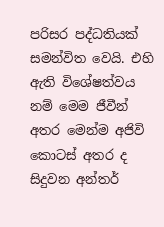පරිසර පද්ධතියක් සමන්විත වෙයි. එහි ඇති විශේෂත්වය නම් මෙම ජීවීන් අතර මෙන්ම අජිවි කොටස් අතර ද සිදුවන අන්තර්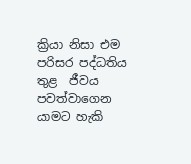ක්‍රියා නිසා එම පරිසර පද්ධතිය තුළ  ජීවය පවත්වා‍ගෙන යාමට හැකි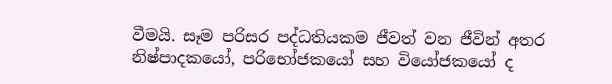වීමයි. සෑම පරිසර පද්ධතියකම ජීවත් වන ජීවින් අතර නිෂ්පාදකයෝ, පරිභෝජකයෝ සහ වියෝජකයෝ ද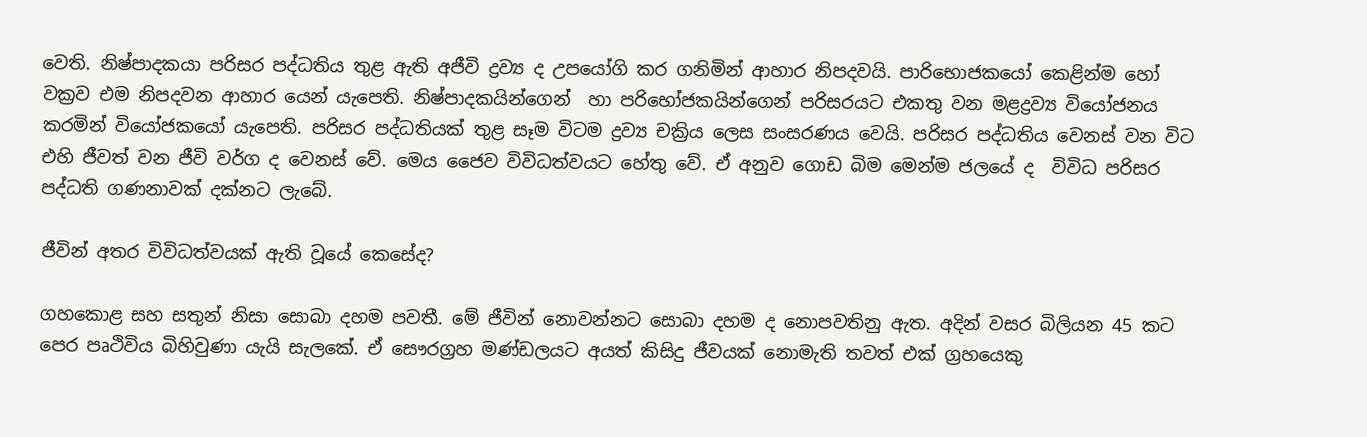වෙති. නිෂ්පාදකයා පරිසර පද්ධතිය තුළ ඇති අජීවි ද්‍රව්‍ය ද උපයෝගි කර ගනිමින් ආහාර නිපදවයි. පාරිභොජකයෝ කෙළින්ම හෝ වක්‍රව එම නිපදවන ආහාර යෙන් යැපෙති. නිෂ්පාදකයින්ගෙන්  හා පරිභෝජකයින්ගෙන් පරිසරයට එකතු වන මළද්‍රව්‍ය වියෝජනය කරමින් වියෝජකයෝ යැපෙති. පරිසර පද්ධතියක් තුළ සෑම විටම ද්‍රව්‍ය චක්‍රිය ලෙස සංසරණය වෙයි. පරිසර පද්ධතිය වෙනස් වන විට එහි ජීවත් වන ජීවි වර්ග ද වෙනස් වේ. මෙය ජෛව විවිධත්වයට හේතු වේ. ඒ අනුව ගොඩ බිම මෙන්ම ජලයේ ද  විවිධ පරිසර පද්ධති ගණනාවක් දක්නට ලැබේ.

ජීවින් අතර විවිධත්වයක් ඇති වූයේ කෙසේද?

ගහකොළ සහ සතුන් නිසා සොබා දහම පවතී. මේ ජීවින් නොවන්නට සොබා දහම ද නොපවතිනු ඇත. අදින් වසර බිලියන 45 කට පෙර පෘථිවිය බිහිවුණා යැයි සැලකේ. ඒ සෞරග්‍රහ මණ්ඩලයට අයත් කිසිදු ජීවයක් නොමැති තවත් එක් ග්‍රහයෙකු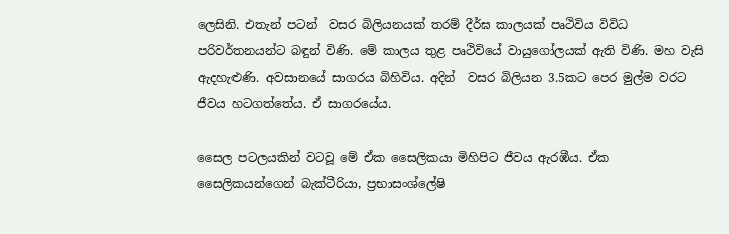ලෙසිනි. එතැන් පටන්  වසර බිලියනයක් තරම් දීර්ඝ කාලයක් පෘථිවිය විවිධ පරිවර්තනයන්ට බඳුන් විණි. මේ කාලය තුළ පෘථිවියේ වායුගෝලයක් ඇති විණි. මහ වැසි ඇදහැළුණි. අවසානයේ සාගරය බිහිවිය. අදින්  වසර බිලියන 3.5කට පෙර මුල්ම වරට ජීවය හටගත්තේය. ඒ සාගරයේය.

සෛල පටලයකින් වටවූ මේ ඒක සෛලිකයා මිහිපිට ජීවය ඇරඹීය. ඒක සෛලිකයන්ගෙන් බැක්ටීරියා, ප්‍රභාසංශ්ලේෂි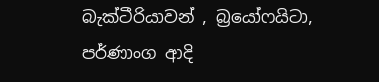බැක්ටීරියාවන් , බ්‍රයෝෆයිටා, පර්ණාංග ආදි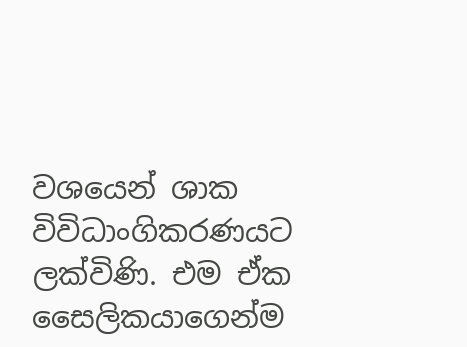වශයෙන් ශාක විවිධාංගිකරණයට ලක්විණි. එම ඒක සෛලිකයාගෙන්ම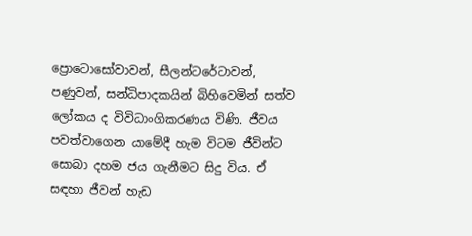ප්‍රොටොසෝවාවන්, සීලන්ටරේටාවන්,  පණුවන්, සන්ධිපාදකයින් බිහිවෙමින් සත්ව ලෝකය ද විවිධාංගිකරණය විණි. ජීවය පවත්වාගෙන යාමේදී හැම විටම ජීවින්ට සොබා දහම ජය ගැනීමට සිදු විය. ඒ සඳහා ජීවන් හැඩ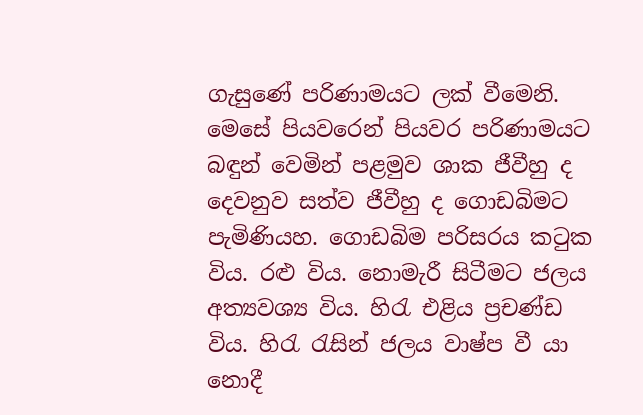ගැසුණේ පරිණාමයට ලක් වීමෙනි. මෙසේ පියවරෙන් පියවර පරිණාමයට බඳුන් වෙමින් පළමුව ශාක ජීවීහු ද දෙවනුව සත්ව ජීවීහු ද ගොඩබිමට පැමිණියහ. ගොඩබිම පරිසරය කටුක විය. රළු විය. නොමැරී සිටීමට ජලය අත්‍යවශ්‍ය විය. හිරැ එළිය ප්‍රචණ්ඩ විය. හිරැ රැසින් ජලය වාෂ්ප වී යා නොදී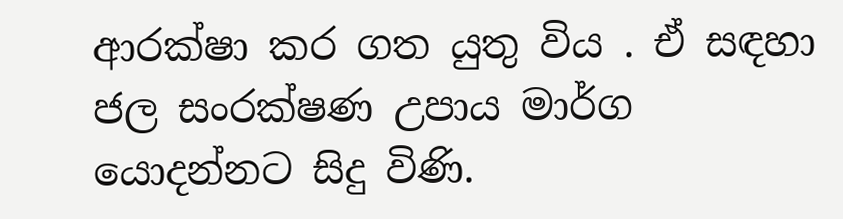ආරක්ෂා කර ගත යුතු විය . ඒ සඳහා ජල සංරක්ෂණ උපාය මාර්ග යොදන්නට සිදු විණි.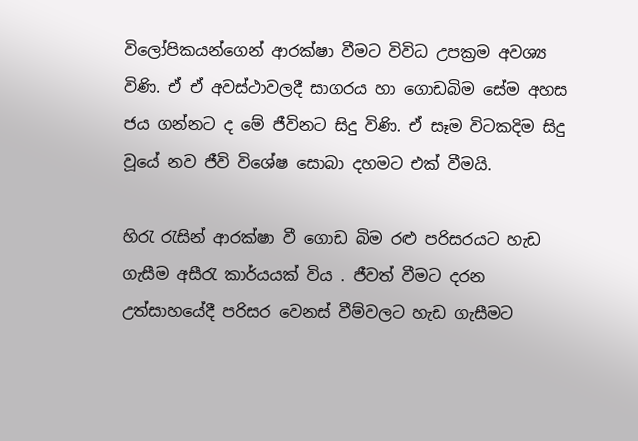විලෝපිකයන්ගෙන් ආරක්ෂා වීමට විවිධ උපක්‍රම අවශ්‍ය විණි. ඒ ඒ අවස්ථාවලදී සාගරය හා ගොඩබිම සේම අහස ජය ගන්න‍ට ද මේ ජීවිනට සිදු විණි. ඒ සෑම විටකදිම සිදු වූයේ නව ජීවි විශේෂ සොබා දහමට එක් වීමයි.

හිරැ රැසින් ආරක්ෂා වී ගොඩ බිම රළු පරිසරයට හැඩ ගැසීම අසීරැ කාර්යයක් විය . ජීවත් වීමට දරන උත්සාහයේදී පරිසර වෙනස් වීම්වලට හැඩ ගැසීමට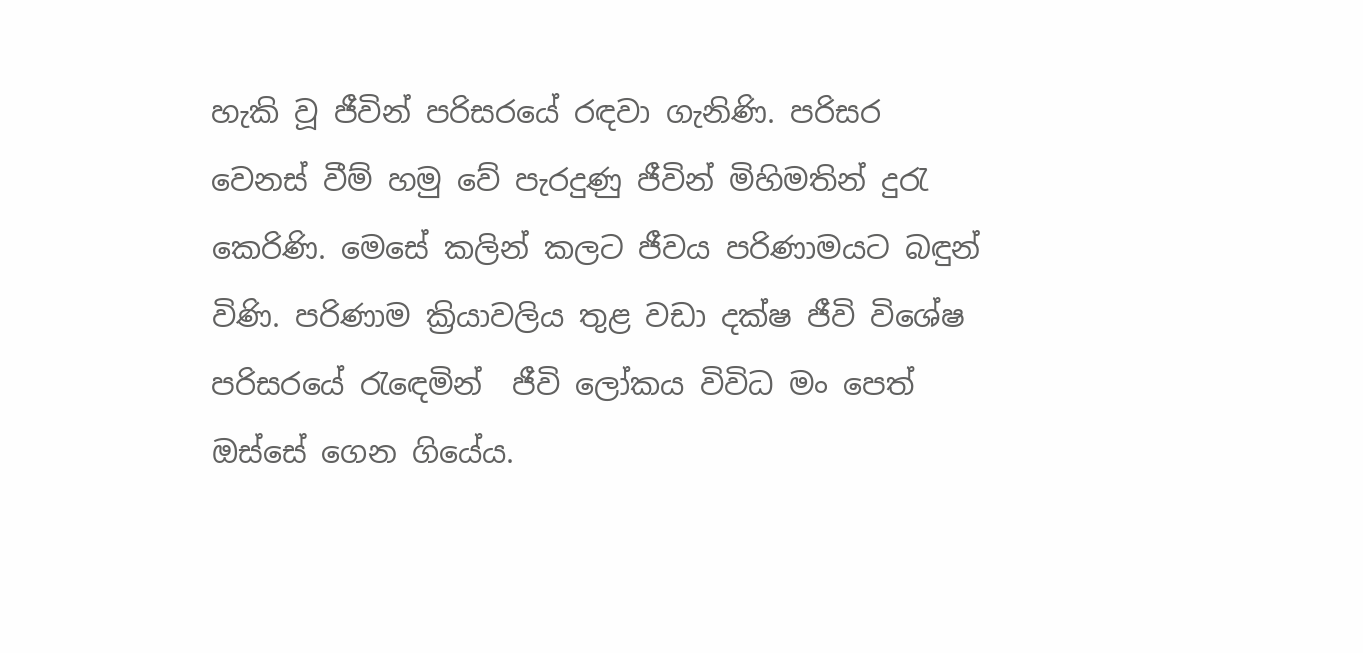හැකි වූ ජීවින් පරිසරයේ රඳවා ගැනිණි. පරිසර වෙනස් වීම් හමු වේ පැරදුණු ජීවින් මිහිමතින් දුරැ කෙරිණි. මෙසේ කලින් කලට ජීවය පරිණාමයට බඳුන් විණි. පරිණාම ක්‍රියාවලිය තුළ වඩා දක්ෂ ජීවි විශේෂ පරිසරයේ රැ‍ඳෙමින්  ජීවි ලෝකය විවිධ මං පෙත් ඔස්සේ ගෙන ගියේය.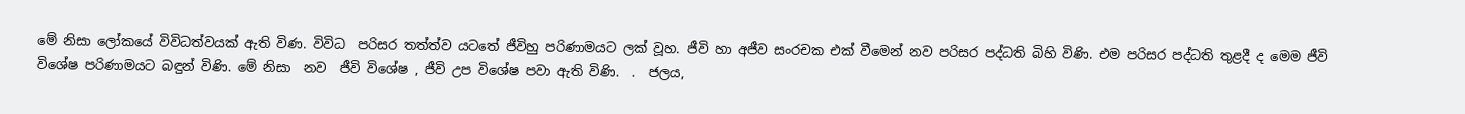මේ නිසා ලෝකයේ විවිධත්වයක් ඇති විණ. විවිධ  පරිසර තත්ත්ව යටතේ ජීවිහු පරිණාමයට ලක් වූහ. ජීවි හා අජීව සංරචක එක් වීමෙන් නව පරිසර පද්ධති බිහි විණි. එම පරිසර පද්ධති තුළදී ද මෙම ජීවි විශේෂ පරිණාමයට බඳුන් විණි. මේ නිසා  නව  ජීවි විශේෂ , ජීවි උප විශේෂ පවා ඇති විණි.  .  ජලය,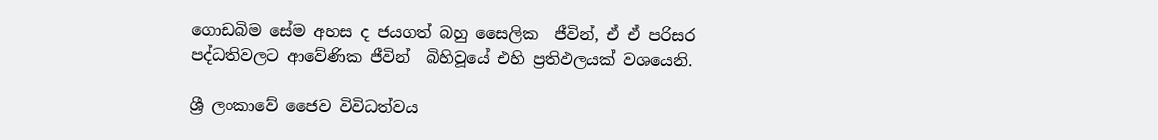ගොඩබිම සේම අහස ද ජයගත් බහු සෛලික  ජීවින්, ඒ ඒ පරිසර පද්ධතිවලට ආවේණික ජීවින්  බිහිවූයේ එහි ප්‍රතිඵලයක් වශයෙනි.

ශ්‍රී ලංකාවේ ජෛව විවිධත්වය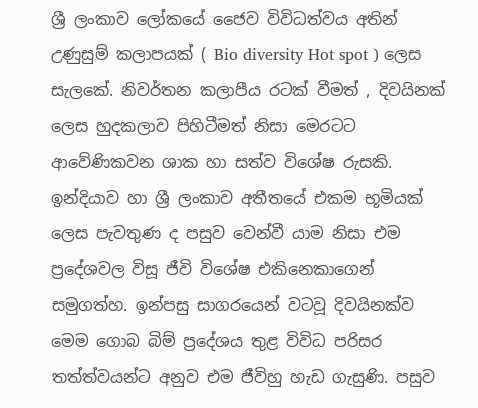ශ්‍රී ලංකාව ලෝකයේ ජෛව විවිධත්වය අතින් උණුසුම් කලාපයක් ( Bio diversity Hot spot ) ලෙස සැලකේ. නිවර්තන කලාපීය රටක් වීමත් , දිවයිනක් ලෙස හුදකලාව පිහිටීමත් නිසා මෙරටට ආවේණිකවන ශාක හා සත්ව විශේෂ රුසකි. ඉන්දියාව හා ශ්‍රී ලංකාව අතීතයේ එකම භූමියක් ලෙස පැවතුණ ද පසුව වෙන්වී යාම නිසා එම ප්‍රදේශවල විසූ ජීවි විශේෂ එකිනෙකා‍ගෙන් සමුගත්හ. ඉන්පසු සාගරයෙන් වටවූ දිවයිනක්ව මෙම ගොබ බිම් ප්‍රදේශය තුළ විවිධ පරිසර තත්ත්වයන්ට අනුව එම ජීවිහු හැඩ ගැසුණි. පසුව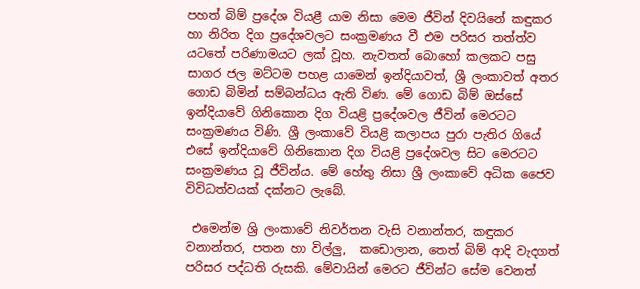පහත් බිම් ප්‍රදේශ වියළී යාම නිසා මෙම ජීවින් දිවයිනේ කඳුකර හා නිරිත දිග ප්‍රදේශවලට සංක්‍රමණය වී එම පරිසර තත්ත්ව යටතේ පරිණාමයට ලක් වූහ. නැවතත් බොහෝ කලකට පසු සාගර ජල මට්ටම පහළ යාමෙන් ඉන්දියාවත්, ශ්‍රී ලංකාවත් අතර ගොඩ බිමින් සම්බන්ධය ඇති විණ. මේ ගොඩ බිම් ඔස්සේ ඉන්දියාවේ ගිනිකොන දිග වියළි ප්‍රදේශවල ජීවින් මෙරටට සංක්‍රමණය විණි. ශ්‍රී ලංකාවේ වියළි කලාපය පුරා පැතිර ගියේ එසේ ඉන්දියාවේ ගිනිකොන දිග වියළි ප්‍රදේශවල සිට මෙරටට සංක්‍රමණය වූ ජීවින්ය. මේ හේතු නිසා ශ්‍රී ලංකාවේ අධික ජෛව විවිධත්වයක් දක්නට ලැබේ.

 එමෙන්ම ශ්‍රි ලංකාවේ නිවර්තන වැසි වනාන්තර, කඳුකර වනාන්තර, පතන හා විල්ලු,  කඩොලාන, තෙත් බිම් ආදි වැදගත් පරිසර පද්ධති රුසකි. මේවායින් මෙරට ජීවින්ට සේම වෙනත්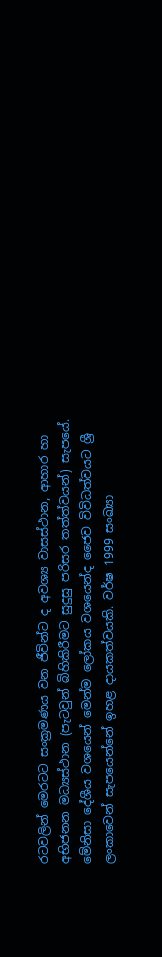රටවලින් මෙරටට සංක්‍රමණය වන ජීවින්ට ද අවශ්‍ය වාසස්ථාන, ආහාර හා අභිජනන මධ්‍යස්ථාන (පැටවුන් බිහිකිරීමට සුදුසු පරිසර තත්ත්වයන්) සැපයේ. මේනිසා දේශීය වශයෙන් මෙන්ම ලෝකය වශයෙන්ද ජෛව විවිධත්වයට ශ්‍රී ලංකාවෙන් සැපයෙන්නේ ඉහළ දායකත්වයකි. වර්ෂ 1999 සංඛ්‍යා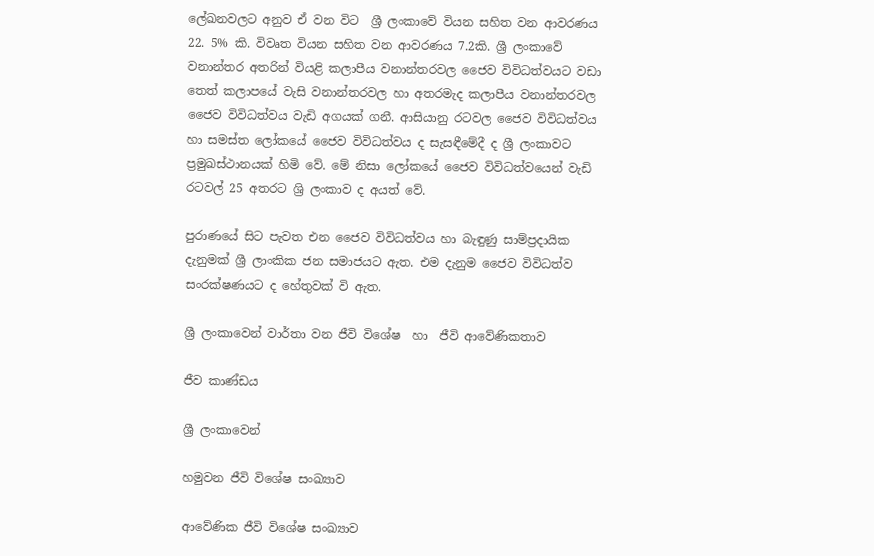ලේඛනවලට අනුව ඒ වන විට  ශ්‍රී ලංකාවේ වියන සහිත වන ආවරණය 22. 5% කි. විවෘත වියන සහිත වන ආවරණය 7.2කි. ශ්‍රී ලංකාවේ වනාන්තර අතරින් වියළි කලාපීය වනාන්තරවල ජෛව විවිධත්වයට වඩා තෙත් කලාපයේ වැසි වනාන්තරවල හා අතරමැද කලාපීය වනාන්තරවල ජෛව විවිධත්වය වැඩි අගයක් ගනී. ආසියානු රටවල ජෛව විවිධත්වය හා සමස්ත ලෝකයේ ජෛව විවිධත්වය ද සැසඳීමේදී ද ශ්‍රී ලංකාවට ප්‍රමුඛස්ථානයක් හිමි වේ. මේ නිසා ලෝකයේ ජෛව විවිධත්වයෙන් වැඩි රටවල් 25 අතරට ශ්‍රි ලංකාව ද අයත් වේ.

පුරාණයේ සිට පැවත එන ජෛව විවිධත්වය හා බැඳුණු සාම්ප්‍රදායික දැනුමක් ශ්‍රී ලාංකික ජන සමාජයට ඇත. එම දැනුම ජෛව විවිධත්ව සංරක්ෂණයට ද හේතුවක් වි ඇත.

ශ්‍රී ලංකාවෙන් වාර්තා වන ජීවි විශේෂ  හා  ජීවි ආවේණිකතාව

ජීව කාණ්ඩය

ශ්‍රී ලංකාවෙන්

හමුවන ජීවි විශේෂ සංඛ්‍යාව

ආවේණික ජීවි විශේෂ සංඛ්‍යාව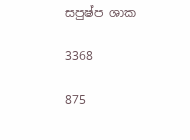සපුෂ්ප ශාක

3368

875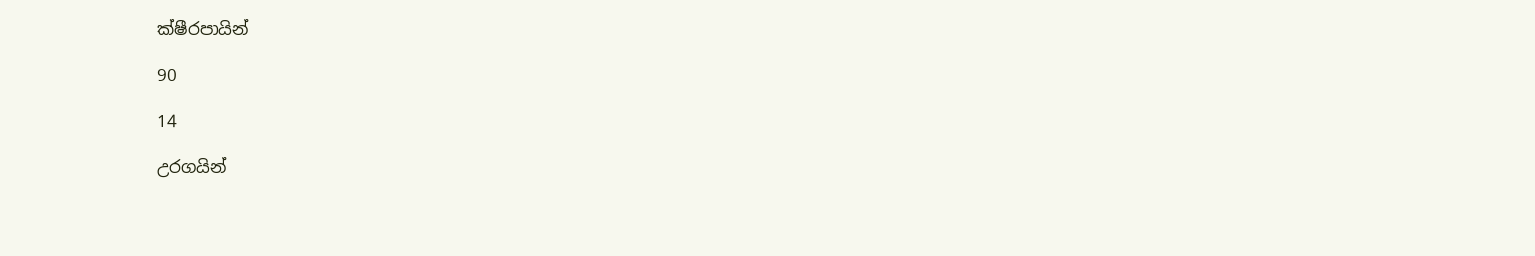ක්ෂීරපායින්

90

14

උරගයින්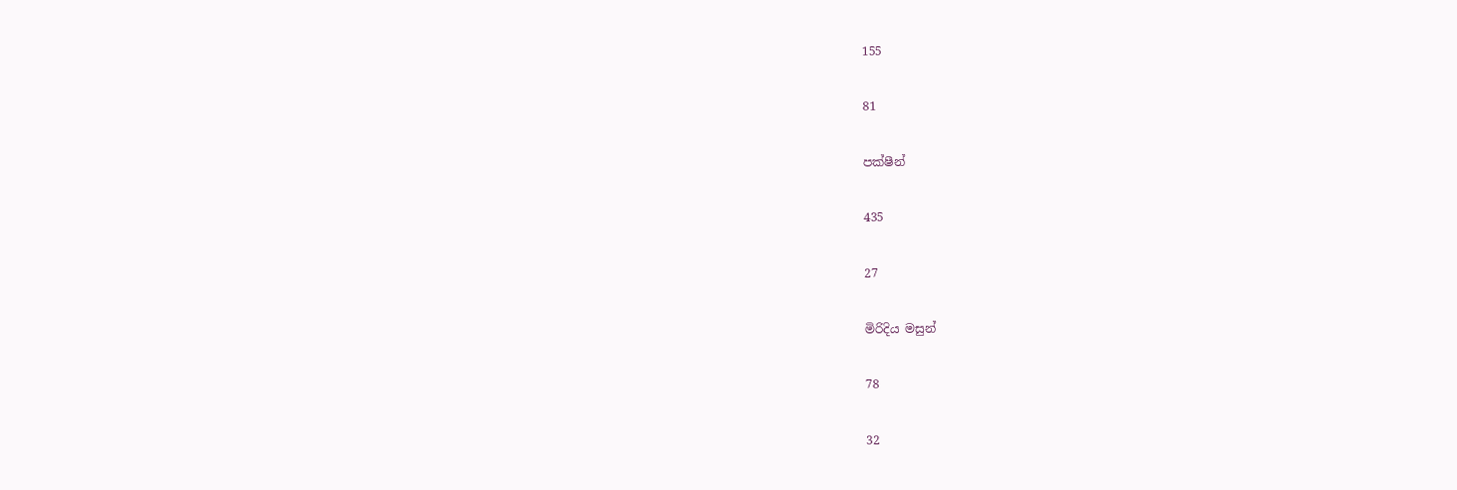155

81

පක්ෂීන්

435

27

මිරිදිය මසුන්

78

32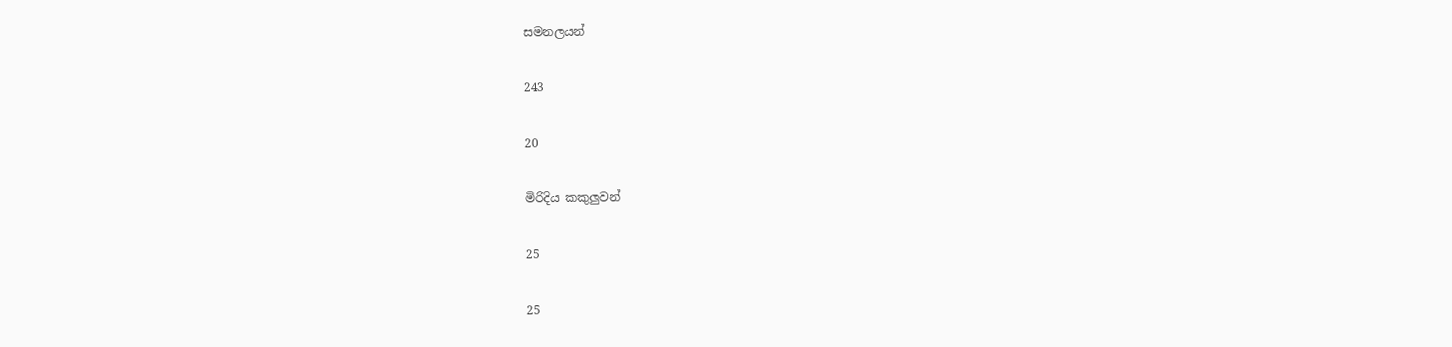සමනලයන්

243

20

මිරිදිය කකුලුවන්

25

25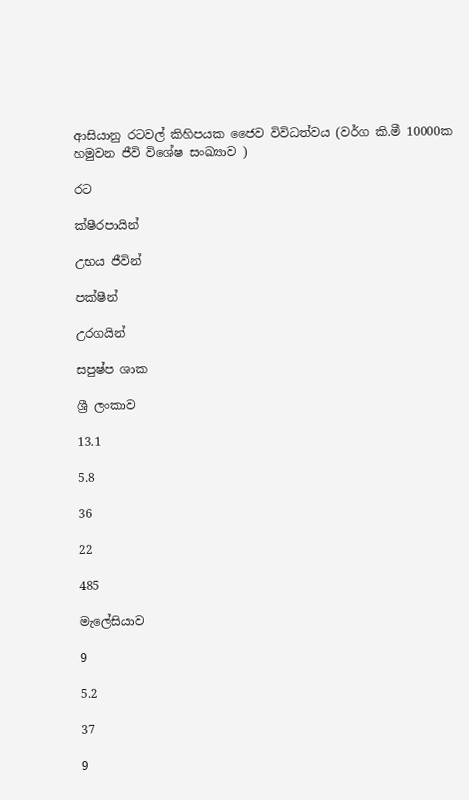ආසියානු රටවල් කිහිපයක ජෛව විවිධත්වය (වර්ග කි.මී 10000ක හමුවන ජීවි විශේෂ සංඛ්‍යාව )

රට

ක්ෂීරපායින්

උභය ජීවින්

පක්ෂීන්

උරගයින්

සපුෂ්ප ශාක

ශ්‍රී ලංකාව

13.1

5.8

36

22

485

මැලේසියාව

9

5.2

37

9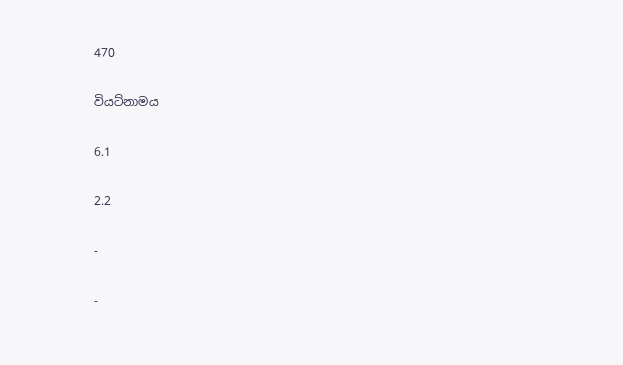470

වියට්නාමය

6.1

2.2

-

-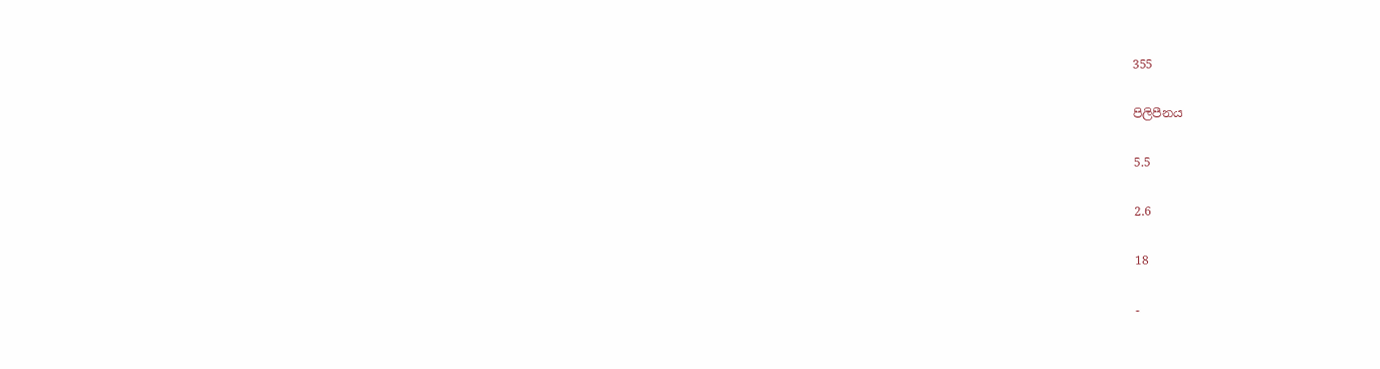355

පිලිපීනය

5.5

2.6

18

-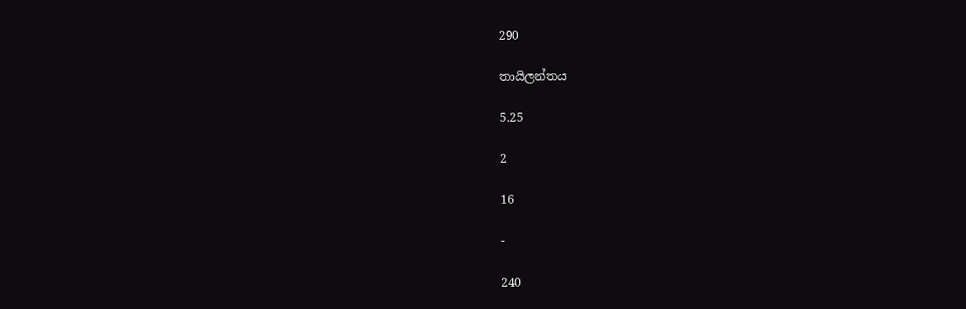290

තායිලන්තය

5.25

2

16

-

240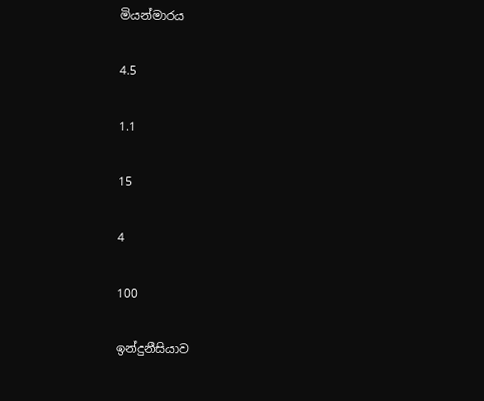මියන්මාරය

4.5

1.1

15

4

100

ඉන්දුනීසියාව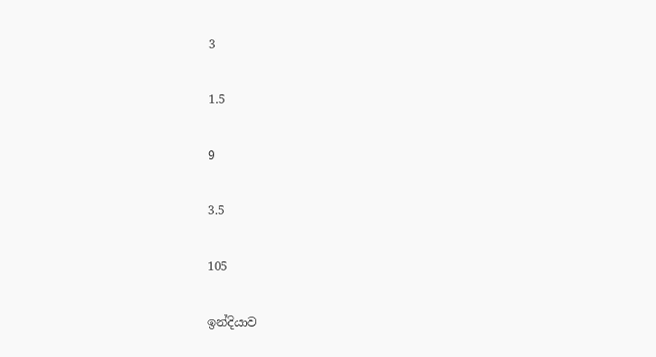3

1.5

9

3.5

105

ඉන්දියාව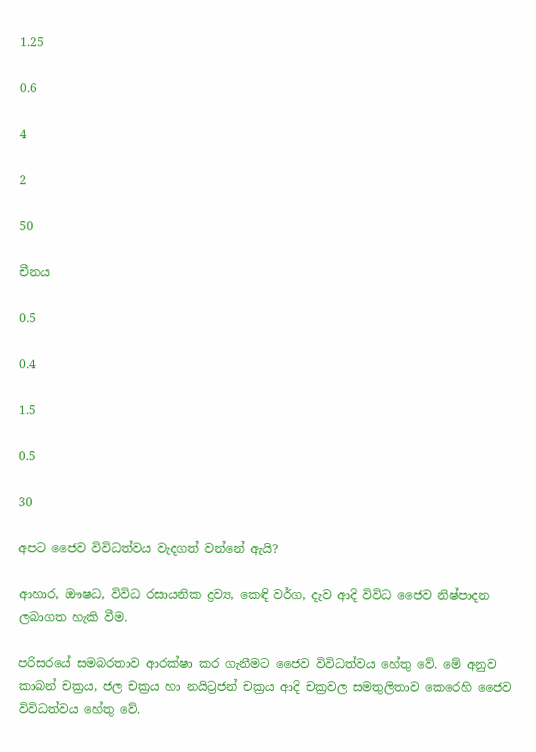1.25

0.6

4

2

50

චීනය

0.5

0.4

1.5

0.5

30

අපට ජෛව විවිධත්වය වැදගත් වන්නේ ඇයි?

ආහාර, ඖෂධ, විවිධ රසායනික ද්‍රව්‍ය, කෙඳි වර්ග, දැව ආදි විවිධ ජෛව නිෂ්පාදන ලබාගත හැකි වීම.

පරිසරයේ සමබරතාව ආරක්ෂා කර ගැනීමට ජෛව විවිධත්වය හේතු වේ. මේ අනුව කාබන් චක්‍රය, ජල චක්‍රය හා නයිට්‍රජන් චක්‍රය ආදි චක්‍රවල සමතුලිතාව කෙරෙහි ජෛව විවිධත්වය හේතු වේ.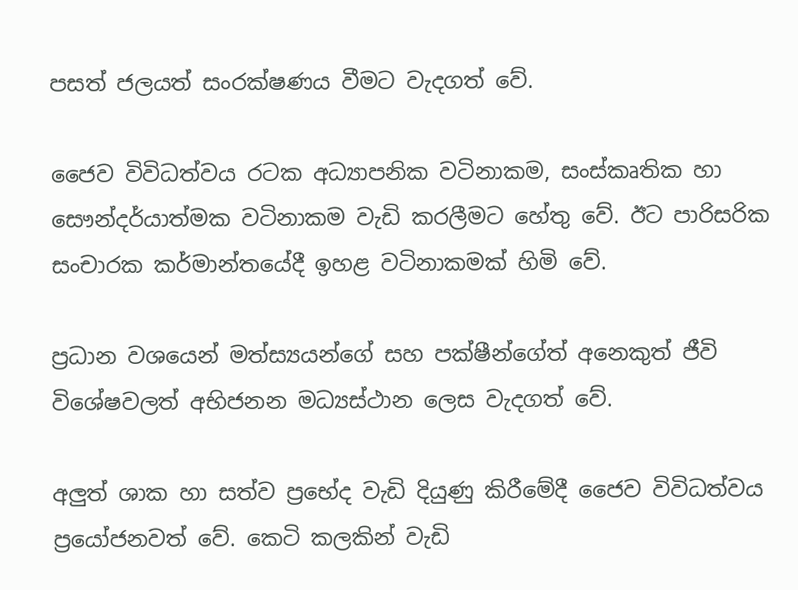පසත් ජලයත් සංරක්ෂණය වීමට වැදගත් වේ.

ජෛව විවිධත්වය ර‍ටක අධ්‍යාපනික වටිනාකම, සංස්කෘතික හා සෞන්දර්යාත්මක වටිනාකම වැඩි කරලීමට හේතු වේ. ඊට පාරිසරික සංචාරක කර්මාන්තයේදී ඉහළ වටිනාකමක් හිමි වේ.

ප්‍රධාන වශයෙන් මත්ස්‍යයන්ගේ සහ පක්ෂීන්ගේත් අනෙකුත් ජීවි විශේෂවලත් අභිජනන මධ්‍යස්ථාන ලෙස වැදගත් වේ.

අලුත් ශාක හා සත්ව ප්‍රභේද වැඩි දියුණු කිරීමේදී ජෛව විවිධත්වය ප්‍රයෝජනවත් වේ. කෙටි කලකින් වැඩි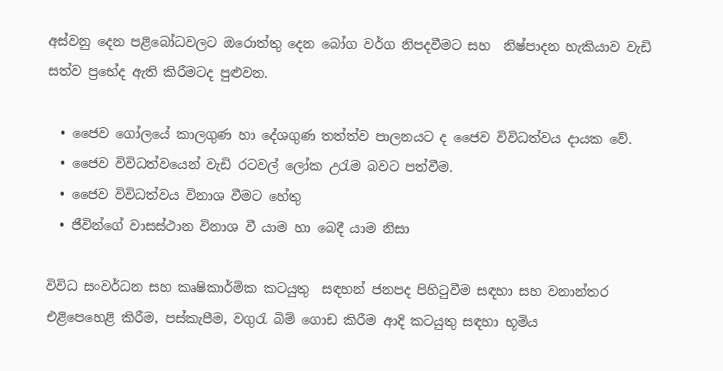අස්වනු දෙන පළිබෝධවලට ඔරොත්තු දෙන බෝග වර්ග නිපදවීමට සහ  නිෂ්පාදන හැකියාව වැඩි සත්ව ප්‍රභේද ඇති කිරීමටද පුළුවන.

  • ජෛව ගෝලයේ කාලගුණ හා දේශගුණ තත්ත්ව පාලනයට ද ජෛව විවිධත්වය දායක වේ.
  • ජෛව විවිධත්වයෙන් වැඩි රටවල් ලෝක උරැම බවට පත්වීම.
  • ජෛව විවිධත්වය විනාශ වීමට හේතු
  • ජීවින්ගේ වාසස්ථාන විනාශ වී යාම හා බෙදී යාම නිසා

විවිධ සංවර්ධන සහ කෘෂිකාර්මික කටයුතු  සඳහන් ජනපද පිහිටුවීම සඳහා සහ වනාන්තර එළිපෙහෙළි කිරීම, පස්කැපීම, වගුරැ බිම් ගොඩ කිරීම ආදි කටයුතු සඳහා භූමිය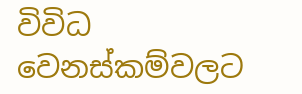විවිධ වෙනස්කම්වලට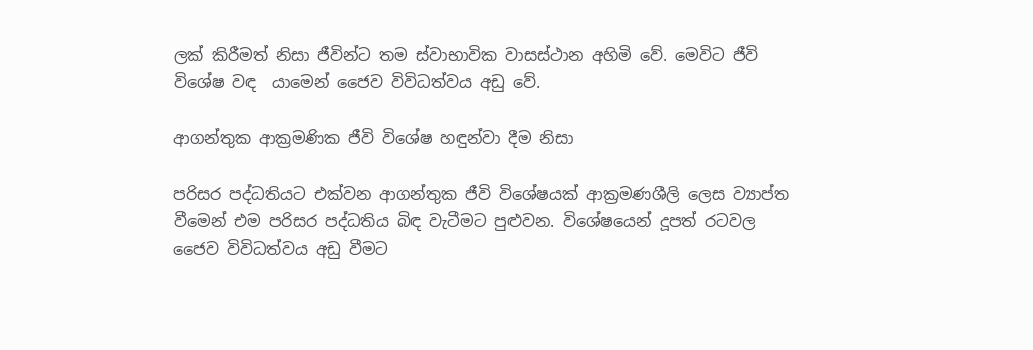ලක් කිරීමත් නිසා ජීවින්ට තම ස්වාභාවික වාසස්ථාන අහිමි වේ. මෙවිට ජීවි විශේෂ වඳ  යාමෙන් ජෛව විවිධත්වය අඩු වේ.

ආගන්තුක ආක්‍රමණික ජීවි විශේෂ හඳුන්වා දීම නිසා

පරිසර පද්ධතියට එක්වන ආගන්තුක ජීවි විශේෂයක් ආක්‍රමණශීලි ලෙස ව්‍යාප්ත වීමෙන් එම පරිසර පද්ධතිය බිඳ වැටීමට පුළුවන. විශේෂයෙන් දූපත් රටවල ජෛව විවිධත්වය අඩු වීමට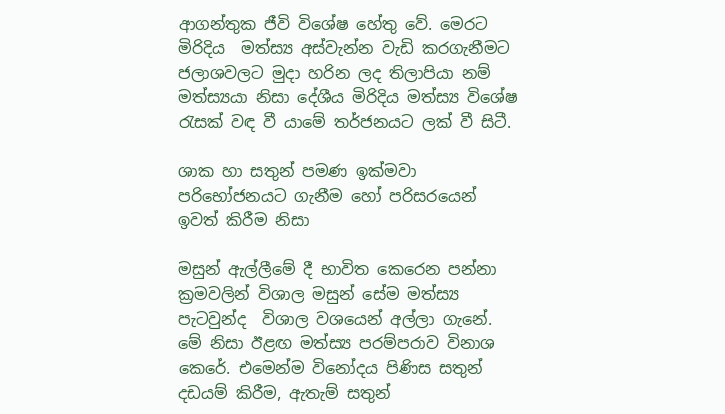ආගන්තුක ජීවි විශේෂ හේතු වේ. මෙරට  මිරිදිය  මත්ස්‍ය අස්වැන්න වැඩි කරගැනීමට ජලාශවලට මුදා හරින ලද තිලාපියා නම් මත්ස්‍යයා නිසා දේශීය මිරිදිය මත්ස්‍ය විශේෂ රැසක් වඳ වී යාමේ තර්ජනයට ලක් වී සිටී.

ශාක හා සතුන් පමණ ඉක්මවා පරිභෝජනයට ගැනීම හෝ පරිසරයෙන් ඉවත් කිරීම නිසා

මසුන් ඇල්ලීමේ දී භාවිත කෙරෙන පන්නා ක්‍රමවලින් විශාල මසුන් සේම මත්ස්‍ය පැටවුන්ද  විශාල වශයෙන් අල්ලා ගැනේ. මේ නිසා ඊළඟ මත්ස්‍ය පරම්පරාව විනාශ කෙරේ. එමෙන්ම විනෝදය පිණිස සතුන් දඩයම් කිරීම, ඇතැම් සතුන්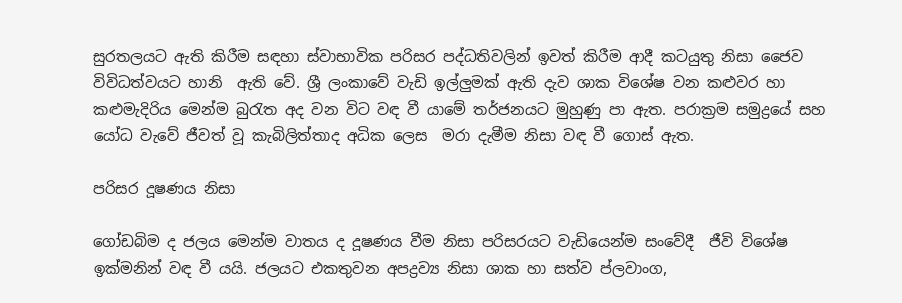සුරතලයට ඇති කිරීම සඳහා ස්වාභාවික පරිසර පද්ධතිවලින් ඉවත් කිරීම ආදී කටයුතු නිසා ජෛව විවිධත්වයට හානි  ඇති වේ. ශ්‍රී ලංකාවේ වැඩි ඉල්ලුමක් ඇති දැව ශාක විශේෂ වන කළුවර හා කළුමැදිරිය මෙන්ම බුරැත අද වන විට වඳ වී යාමේ තර්ජනයට මුහුණු පා ඇත. පරාක්‍රම සමුද්‍රයේ සහ යෝධ වැවේ ජීවත් වූ කැබිලිත්තාද අධික ලෙස  මරා දැමීම නිසා වඳ වී ගොස් ඇත.

පරිසර දූෂණය නිසා

ගෝඩබිම ද ජලය මෙන්ම වාතය ද දූෂණය වීම නිසා පරිසරයට වැඩියෙන්ම සංවේදී  ජීවි විශේෂ ඉක්මනින් වඳ වී යයි. ජලයට එකතුවන අපද්‍රව්‍ය නිසා ශාක හා සත්ව ප්ලවාංග,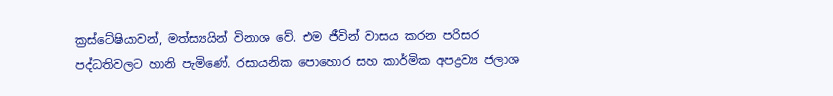ක්‍රස්ටේෂියාවන්, මත්ස්‍යයින් විනාශ වේ. එම ජීවින් වාසය කරන පරිසර පද්ධතිවලට හානි පැමිණේ. රසායනික පොහොර සහ කාර්මික අපද්‍රව්‍ය ජලාශ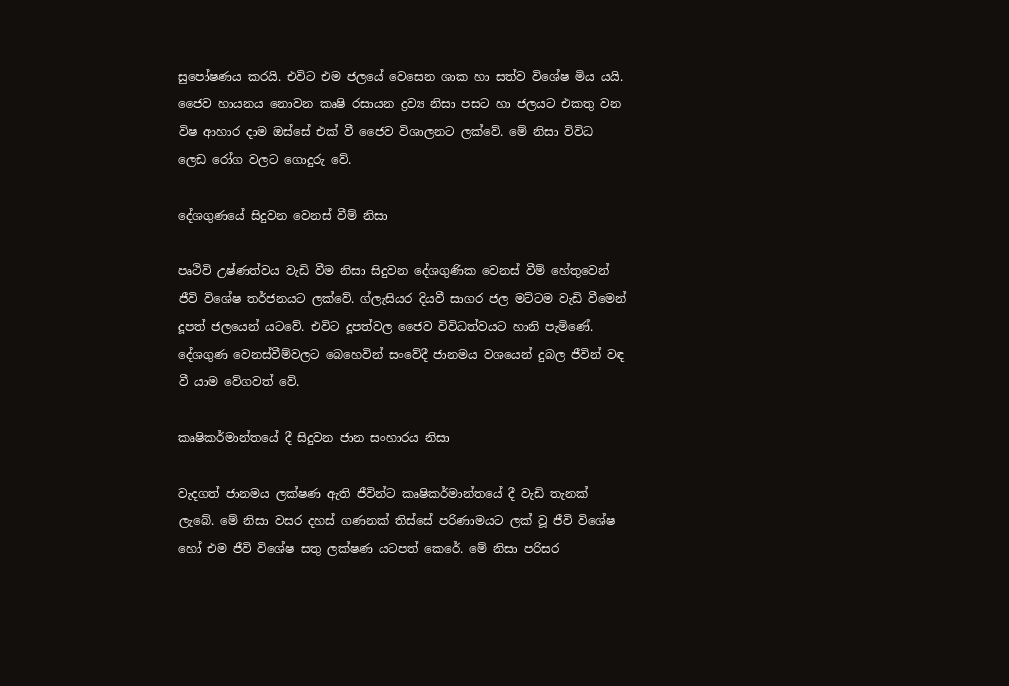සුපෝෂණය කරයි. එවිට එම ජලයේ වෙසෙන ශාක හා සත්ව විශේෂ මිය යයි. ජෛව හායනය නොවන කෘෂි රසායන ද්‍රව්‍ය නිසා පසට හා ජලයට එකතු වන විෂ ආහාර දාම ඔස්සේ එක් වී ජෛව විශාලනට ලක්වේ. මේ නිසා විවිධ ලෙඩ රෝග වලට ගොදුරු වේ.

දේශගුණයේ සිදුවන වෙනස් වීම් නිසා

පෘථිවි උෂ්ණත්වය වැඩි වීම නිසා සිදුවන දේශගුණික වෙනස් වීම් හේතුවෙන් ජීවි විශේෂ තර්ජනයට ලක්වේ. ග්ලැසියර දියවී සාගර ජල මට්ටම වැඩි වීමෙන් දූපත් ජලයෙන් යටවේ. එවිට දූපත්වල ජෛව විවිධත්වයට හානි පැමිණේ. දේශගුණ වෙනස්වීම්වලට බෙහෙවින් සංවේදී ජානමය වශයෙන් දුබල ජීවින් වඳ වී යාම වේගවත් වේ.

කෘෂිකර්මාන්තයේ දී සිදුවන ජාන සංහාරය නිසා

වැදගත් ජානමය ලක්ෂණ ඇති ජීවින්ට කෘෂිකර්මාන්තයේ දී වැඩි තැනක් ලැබේ. මේ නිසා වසර දහස් ගණනක් තිස්සේ පරිණාමයට ලක් වූ ජීවි වි‍ශේෂ හෝ එම ජීවි විශේෂ සතු ලක්ෂණ යටපත් කෙරේ. මේ නිසා පරිසර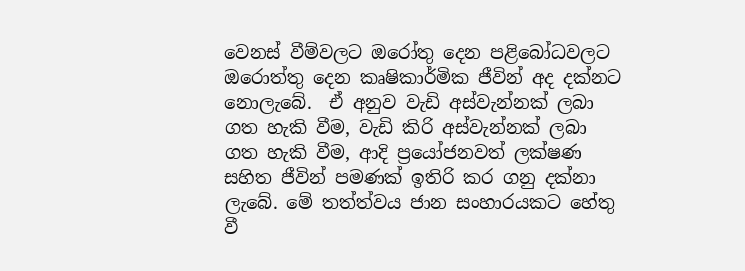වෙනස් වීම්වලට ඔරෝතු දෙන පළිබෝධවලට ඔරොත්තු දෙන කෘෂිකාර්මික ජීවින් අද දක්නට නොලැබේ.  ඒ අනුව වැඩි අස්වැන්නක් ලබා ගත හැකි වීම, වැඩි කිරි අස්වැන්නක් ලබා ගත හැකි වීම, ආදි ප්‍රයෝජනවත් ලක්ෂණ සහිත ජීවින් පමණක් ඉතිරි කර ගනු දක්නා ලැබේ. මේ තත්ත්වය ජාන සංහාරයකට හේතු වී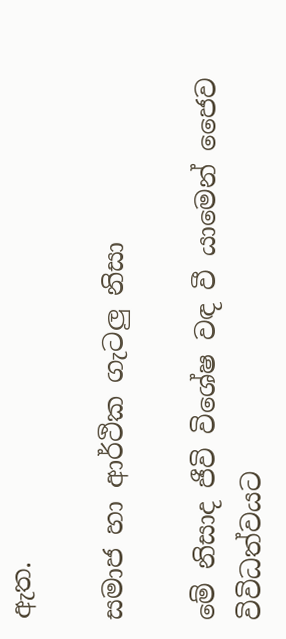ඇත.

සමාජ හා ආර්ථික ගැටලු නිසා

මේ නිසාද ජීවි විශේෂ වඳ වී යාමෙන් ජෛව විවිධත්වයට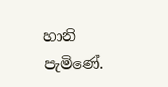හානි පැමිණේ.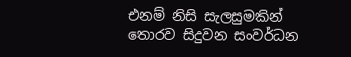එනම් නිසි සැලසුමකින් තොරව සිදුවන සංවර්ධන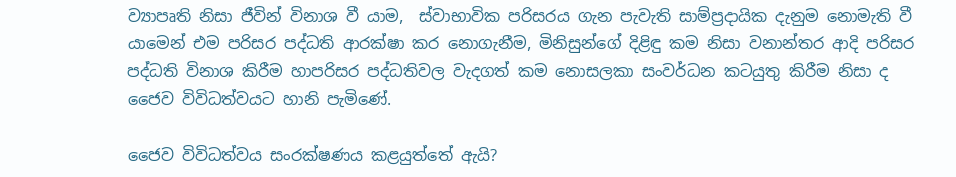ව්‍යාපෘති නිසා ජීවින් විනාශ වී යාම,  ස්වාභාවික පරිසරය ගැන පැවැති සාම්ප්‍රදායික දැනුම නොමැති වී යාමෙන් එම පරිසර පද්ධති ආරක්ෂා කර නොගැනීම, මිනිසුන්ගේ දිළිඳු කම නිසා වනාන්තර ආදි පරිසර පද්ධති විනාශ කිරීම හාපරිසර පද්ධතිවල වැදගත් කම නොසලකා සංවර්ධන කටයුතු කිරීම නිසා ද ජෛව විවිධත්වයට හානි පැමිණේ.

ජෛව විවිධත්වය සංරක්ෂණය කළයුත්තේ ඇයි?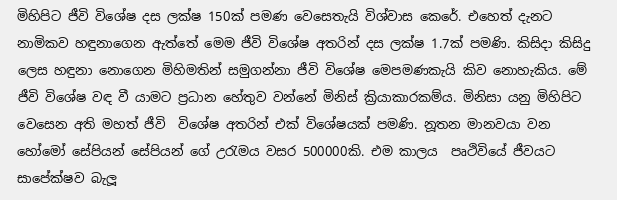මිහිපිට ජීවි විශේෂ දස ලක්ෂ 150ක් පමණ වෙසෙතැයි විශ්වාස කෙරේ. එහෙත් දැනට නාමිකව හඳුනාගෙන ඇත්තේ මෙම ජීවි විශේෂ අතරින් දස ලක්ෂ 1.7ක් පමණි. කිසිදා කිසිදු ලෙස හඳුනා නොගෙන මිහිමතින් සමුගන්නා ජීවි විශේෂ මෙපමණකැයි කිව නොහැකිය. මේ ජීවි විශේෂ වඳ වී යාමට ප්‍රධාන හේතුව වන්නේ මිනිස් ක්‍රියාකාරකම්ය. මිනිසා යනු මිහිපිට වෙසෙන අති මහත් ජීවි  විශේෂ අතරින් එක් විශේෂයක් පමණි. නූතන මානවයා වන හෝමෝ සේපියන් සේපියන් ගේ උරැමය වසර 500000කි. එම කාලය  පෘථිවියේ ජීවයට සාපේක්ෂව බැලූ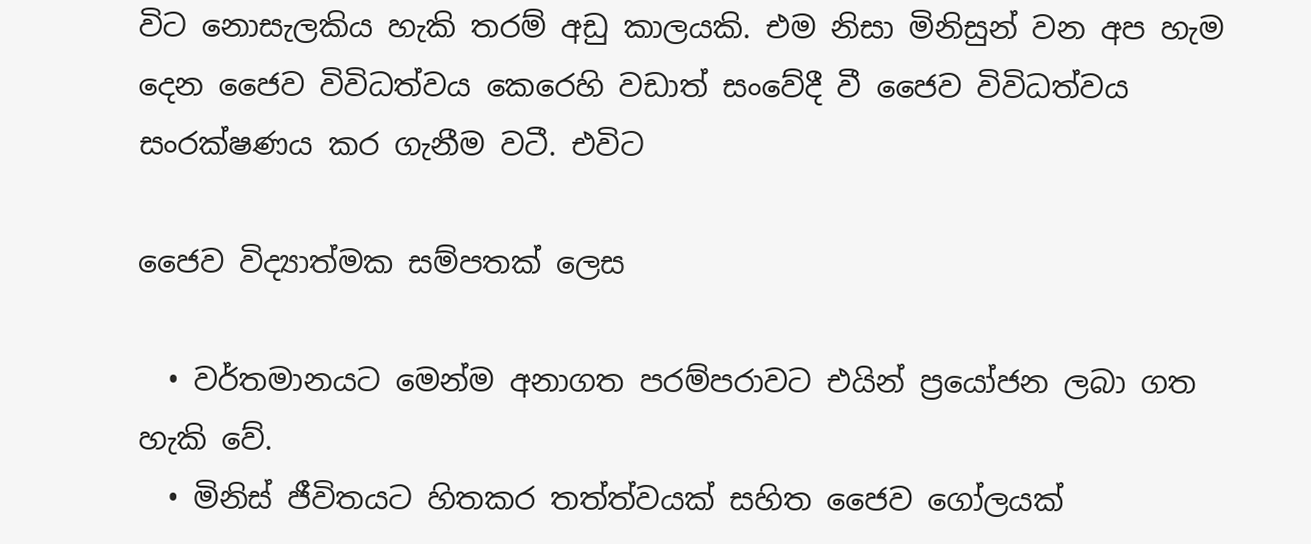විට නොසැලකිය හැකි තරම් අඩු කාලයකි. එම නිසා මිනිසුන් වන අප හැම දෙන ජෛව විවිධත්වය කෙරෙහි වඩාත් සංවේදී වී ජෛව විවිධත්වය සංරක්ෂණය කර ගැනීම වටී. එවිට

ජෛව විද්‍යාත්මක සම්පතක් ලෙස

  • වර්තමානයට මෙන්ම අනාගත පරම්පරාවට එයින් ප්‍රයෝජන ලබා ගත හැකි වේ.
  • මිනිස් ජීවිතයට හිතකර තත්ත්වයක් සහිත ජෛව ගෝලයක්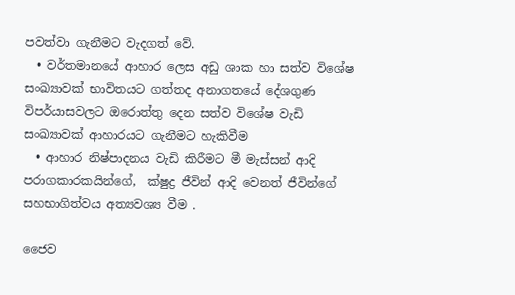පවත්වා ගැනීමට වැදගත් වේ.
  • වර්තමානයේ ආහාර ලෙස අඩු ශාක හා සත්ව විශේෂ සංඛ්‍යාවක් භාවිතයට ගත්තද අනාගතයේ දේශගුණ විපර්යාසවලට ඔරොත්තු දෙන සත්ව විශේෂ වැඩි සංඛ්‍යාවක් ආහාරයට ගැනීමට හැකිවීම
  • ආහාර නිෂ්පාදනය වැඩි කිරීමට මී මැස්සන් ආදි පරාගකාරකයින්ගේ,  ක්ෂුද්‍ර ජීවින් ආදි වෙනත් ජීවින්ගේ සහභාගිත්වය අත්‍යවශ්‍ය වීම .

ජෛව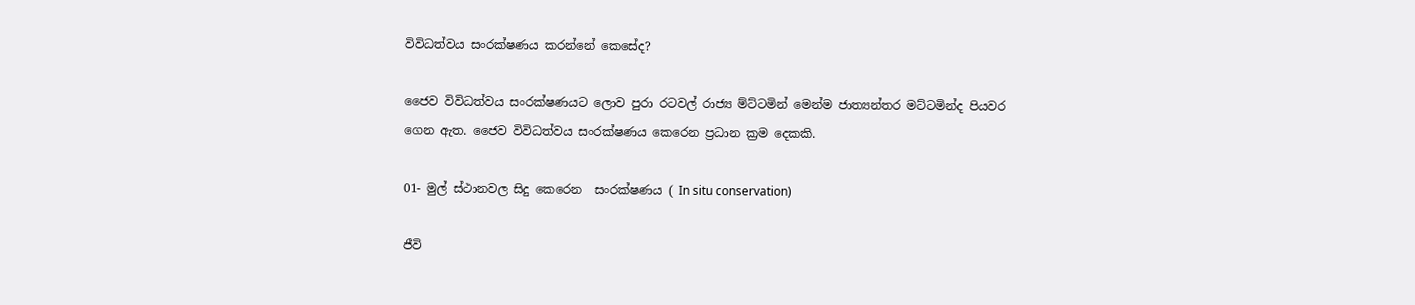විවිධත්වය සංරක්ෂණය කරන්නේ කෙසේද?

ජෛව විවිධත්වය සංරක්ෂණයට ලොව පුරා රටවල් රාජ්‍ය ම්ට්ටමින් මෙන්ම ජාත්‍යන්තර මට්ටමින්ද පියවර ගෙන ඇත. ජෛව විවිධත්වය සංරක්ෂණය කෙරෙන ප්‍රධාන ක්‍රම දෙකකි.

01- මුල් ස්ථානවල සිදු කෙරෙන  සංරක්ෂණය ( In situ conservation)

ජීවි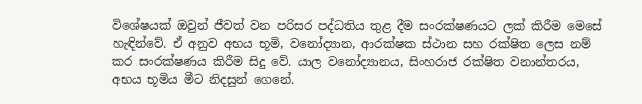විශේෂයක් ඔවුන් ජීවත් වන පරිසර පද්ධතිය තුළ දීම සංරක්ෂණයට ලක් කිරීම මෙසේ හැඳින්වේ. ඒ අනුව අභය භූමි, වනෝද්‍යාන, ආරක්ෂක ස්ථාන සහ රක්ෂිත ලෙස නම් කර සංරක්ෂණය කිරීම සිදු වේ. යාල වනෝද්‍යානය, සිංහරාජ රක්ෂිත වනාන්තරය,  අභය භූමිය මීට නිදසුන් ගෙනේ.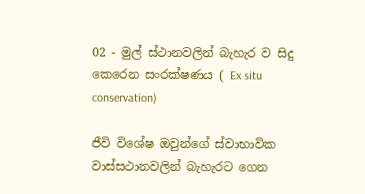02 - මුල් ස්ථානවලින් බැහැර ව සිදු කෙරෙන සංරක්ෂණය ( Ex situ  conservation)

ජීවි විශේෂ ඔවුන්ගේ ස්වාභාවික වාස්සථානවලින් බැහැරට ගෙන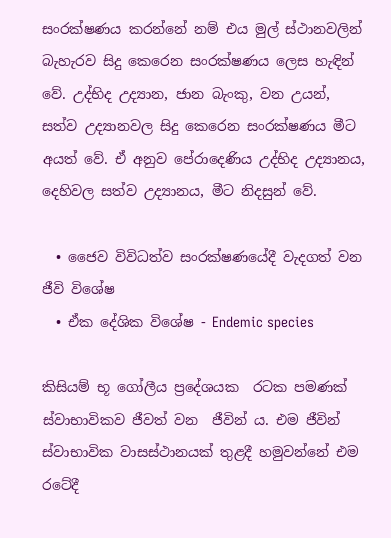සංරක්ෂණය කරන්නේ නම් එය මුල් ස්ථානවලින් බැහැරව සිදු කෙරෙන සංරක්ෂණය ලෙස හැඳින් වේ. උද්භිද උද්‍යාන, ජාන බැංකු, වන උයන්, සත්ව උද්‍යානවල සිදු කෙරෙන සංරක්ෂණය මීට අයත් වේ. ඒ අනුව පේරාදෙණිය උද්භිද උද්‍යානය, දෙහිවල සත්ව උද්‍යානය, මීට නිදසුන් වේ.

  • ජෛව විවිධත්ව සංරක්ෂණයේදී වැදගත් වන ජීවි විශේෂ
  • ඒක දේශික විශේෂ - Endemic species

කිසියම් භූ ගෝලීය ප්‍රදේශයක  රටක පමණක් ස්වාභාවිකව ජීවත් වන  ජීවින් ය. එම ජීවින් ස්වාභාවික වාසස්ථානයක් තුළදී හමුවන්නේ එම රටේදී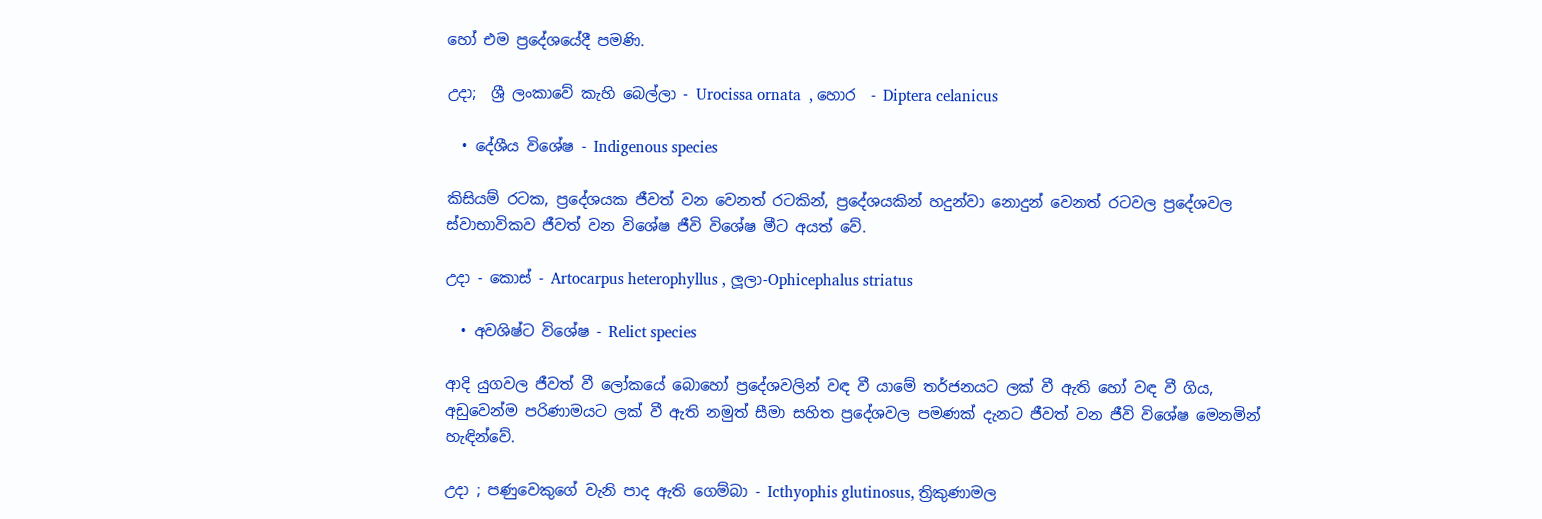හෝ එම ප්‍රදේශයේදී පමණි.

උදා;  ශ්‍රී ලංකාවේ කැහි බෙල්ලා - Urocissa ornata  , හොර  - Diptera celanicus

  • දේශීය විශේෂ - Indigenous species

කිසියම් රටක, ප්‍රදේශයක ජීවත් වන වෙනත් රටකින්, ප්‍රදේශයකින් හදුන්වා නොදුන් වෙනත් රටවල ප්‍රදේශවල ස්වාභාවිකව ජීවත් වන විශේෂ ජීවි විශේෂ මීට අයත් වේ.

උදා - කොස් - Artocarpus heterophyllus , ලූලා-Ophicephalus striatus

  • අවශිෂ්ට විශේෂ - Relict species

ආදි යුගවල ජීවත් වී ලෝකයේ බොහෝ ප්‍රදේශවලින් වඳ වී යාමේ තර්ජනයට ලක් වී ඇති හෝ වඳ වී ගිය,  අඩුවෙන්ම පරිණාමයට ලක් වී ඇති නමුත් සීමා සහිත ප්‍රදේශවල පමණක් දැනට ජීවත් වන ජීවි විශේෂ මෙනමින් හැඳින්වේ.

උදා ; පණුවෙකුගේ වැනි පාද ඇති ගෙම්බා - Icthyophis glutinosus, ත්‍රිකුණාමල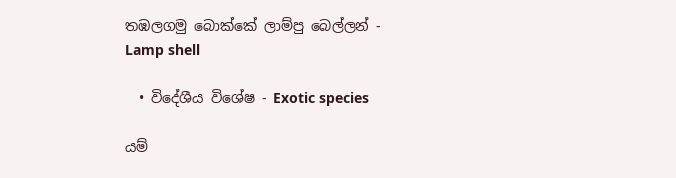තඹලගමු බොක්කේ ලාම්පු බෙල්ලන් - Lamp shell

  • විදේශීය විශේෂ - Exotic species

යම්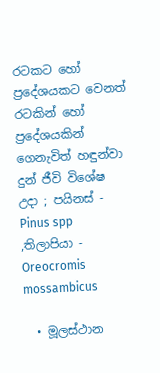රටකට හෝ ප්‍රදේශයකට වෙනත් රටකින් හෝ ප්‍රදේශයකින් ගෙනැවිත් හඳුන්වා දුන් ජීවි විශේෂ  උදා ; පයිනස් - Pinus spp ,තිලාපියා - Oreocromis mossambicus

  • මූලස්ථාන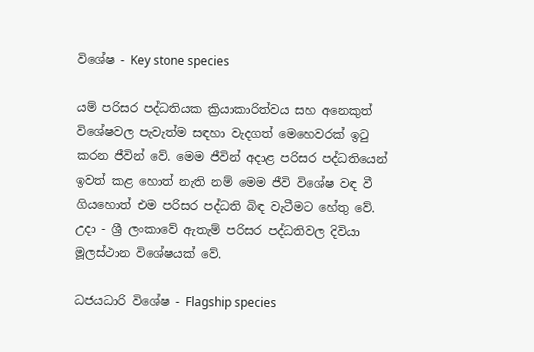විශේෂ - Key stone species

යම් පරිසර පද්ධතියක ක්‍රියාකාරිත්වය සහ අනෙකුත් විශේෂවල පැවැත්ම සඳහා වැදගත් මෙහෙවරක් ඉටු කරන ජීවින් වේ. මෙම ජීවින් අදාළ පරිසර පද්ධතියෙන් ඉවත් කළ හොත් නැති නම් මෙම ජීවි විශේෂ වඳ වී ගියහොත් එම පරිසර පද්ධති බිඳ වැටීමට හේතු වේ. උදා - ශ්‍රී ලංකාවේ ඇතැම් පරිසර පද්ධතිවල දිවියා මූලස්ථාන විශේෂයක් වේ.

ධජයධාරි විශේෂ - Flagship species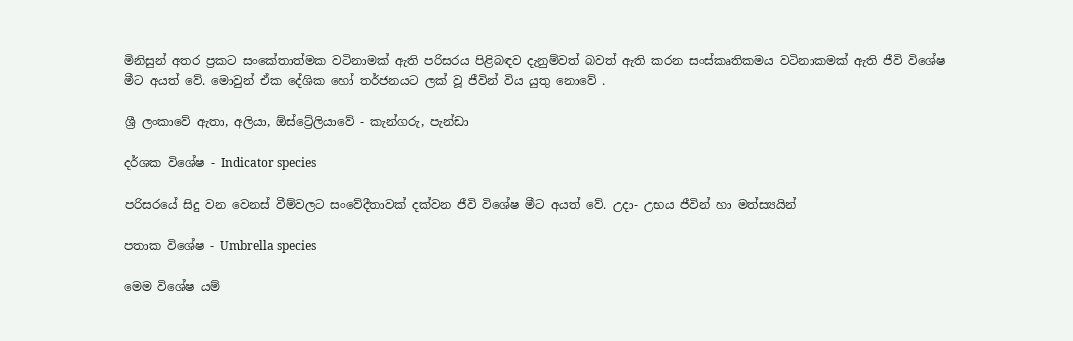මිනිසුන් අතර ප්‍රකට සංකේතාත්මක වටිනාමක් ඇති පරිසරය පිළිබඳව දැනුම්වත් බවත් ඇති කරන සංස්කෘතිකමය වටිනාකමක් ඇති ජීවි විශේෂ මීට අයත් වේ. මොවුන් ඒක දේශික හෝ තර්ජනයට ලක් වූ ජීවින් විය යුතු නොවේ .

ශ්‍රී ලංකාවේ ඇතා, අලියා, ඕස්ට්‍රේලියාවේ - කැන්ගරු, පැන්ඩා

දර්ශක විශේෂ - Indicator species

පරිසරයේ සිදු වන වෙනස් වීම්වලට සංවේදීතාවක් දක්වන ජීවි විශේෂ මීට අයත් වේ. උදා- උභය ජීවින් හා මත්ස්‍යයින්

පතාක විශේෂ - Umbrella species

මෙම විශේෂ යම්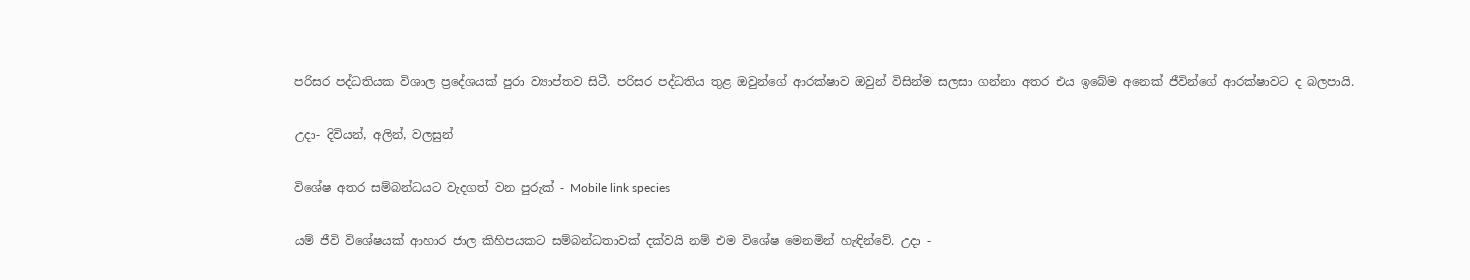පරිසර පද්ධතියක විශාල ප්‍රදේශයක් පුරා ව්‍යාප්තව සිටී. පරිසර පද්ධතිය තුළ ඔවුන්ගේ ආරක්ෂාව ඔවුන් විසින්ම සලසා ගන්නා අතර එය ඉබේම අනෙක් ජීවින්ගේ ආරක්ෂාවට ද බලපායි.

උදා- දිවියන්, අලින්, වලසුන්

විශේෂ අතර සම්බන්ධයට වැදගත් වන පුරුක් - Mobile link species

යම් ජීවි විශේෂයක් ආහාර ජාල කිහිපයකට සම්බන්ධතාවක් දක්වයි නම් එම විශේෂ මෙනමින් හැඳින්වේ. උදා -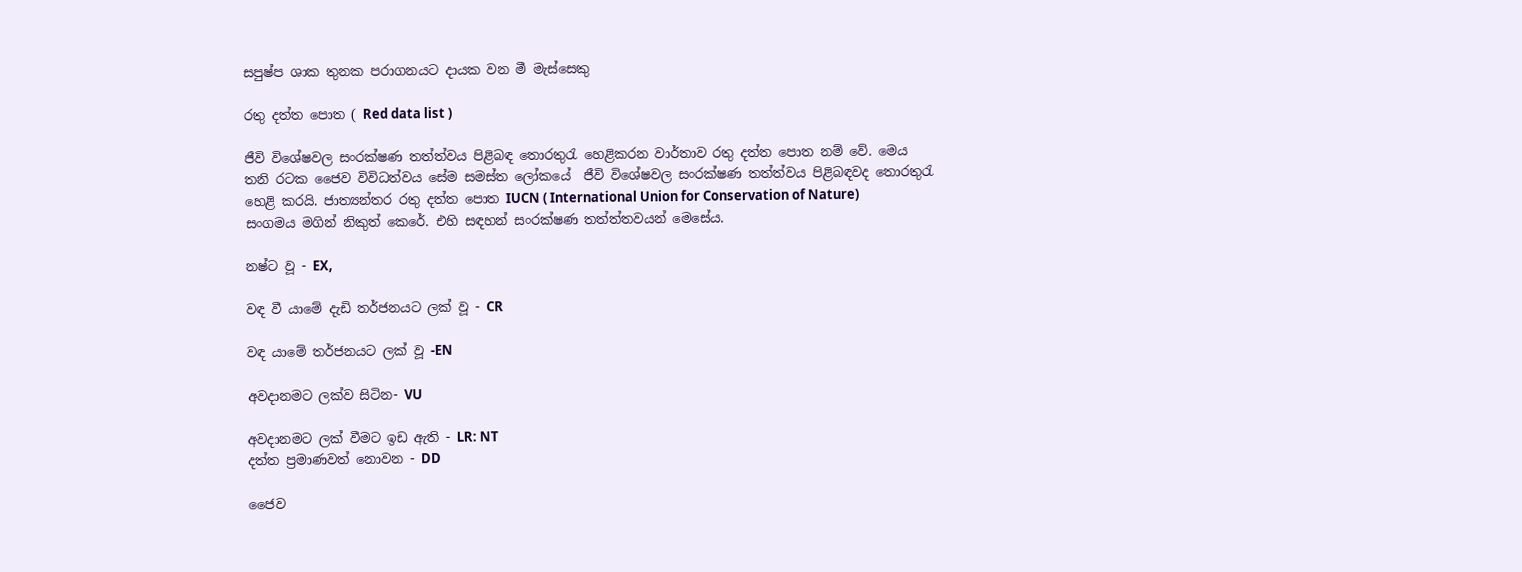සපුෂ්ප ශාක තුනක පරාගනයට දායක වන මී මැස්සෙකු

රතු දත්ත පොත ( Red data list )

ජීවි විශේෂවල සංරක්ෂණ තත්ත්වය පිළිබඳ තොරතුරැ හෙළිකරන වාර්තාව රතු දත්ත පොත නම් වේ. මෙය තනි රටක ජෛව විවිධත්වය සේම සමස්ත ලෝකයේ  ජීවි විශේෂවල සංරක්ෂණ තත්ත්වය පිළිබඳවද තොරතුරැ හෙළි කරයි. ජාත්‍යන්තර රතු දත්ත පොත IUCN ( International Union for Conservation of Nature) සංගමය මගින් නිකුත් කෙරේ. එහි සඳහන් සංරක්ෂණ තත්ත්තවයන් මෙසේය.

නෂ්ට වූ - EX,

වඳ වී යාමේ දැඩි තර්ජනයට ලක් වූ - CR

වඳ යාමේ තර්ජනයට ලක් වූ -EN

අවදානමට ලක්ව සිටින- VU

අවදානමට ලක් වීමට ඉඩ ඇති - LR: NT
දත්ත ප්‍රමාණවත් නොවන - DD

ජෛව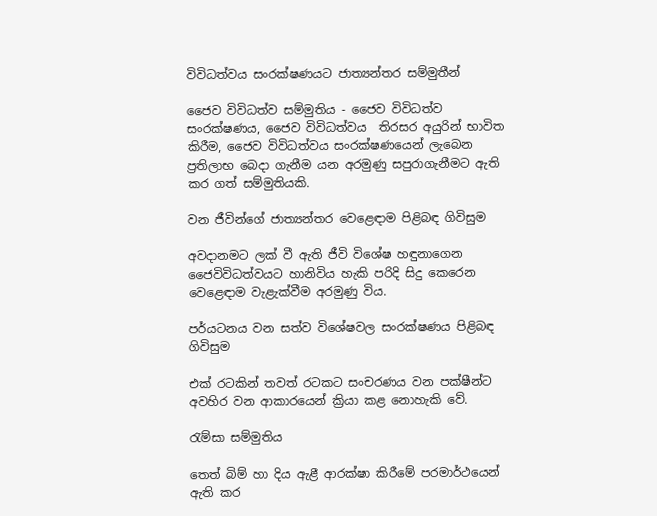විවිධත්වය සංරක්ෂණයට ජාත්‍යන්තර සම්මුතීන්

ජෛව විවිධත්ව සම්මුතිය - ජෛව විවිධත්ව සංරක්ෂණය, ජෛව විවිධත්වය  තිරසර අයුරින් භාවිත කිරීම, ජෛව විවිධත්වය සංරක්ෂණයෙන් ලැබෙන ප්‍රතිලාභ බෙදා ගැනීම යන අරමුණු සපුරාගැනීමට ඇති කර ගත් සම්මුතියකි.

වන ජීවින්ගේ ජාත්‍යන්තර වෙළෙඳාම පිළිබඳ ගිවිසුම

අවදානමට ලක් වී ඇති ජීවි විශේෂ හඳුනාගෙන ජෛවිවිධත්වයට හානිවිය හැකි පරිදි සිදු කෙරෙන වෙළෙඳාම වැළැක්වීම අරමුණු විය.

පර්යටනය වන සත්ව වි‍ශේෂවල සංරක්ෂණය පිළිබඳ ගිවිසුම

එක් රටකින් තවත් රටකට සංචරණය වන පක්ෂීන්ට අවහිර වන ආකාරයෙන් ක්‍රියා කළ නොහැකි වේ.

රැම්සා සම්මුතිය

තෙත් බිම් හා දිය ඇළී ආරක්ෂා කිරීමේ පරමාර්ථයෙන් ඇති කර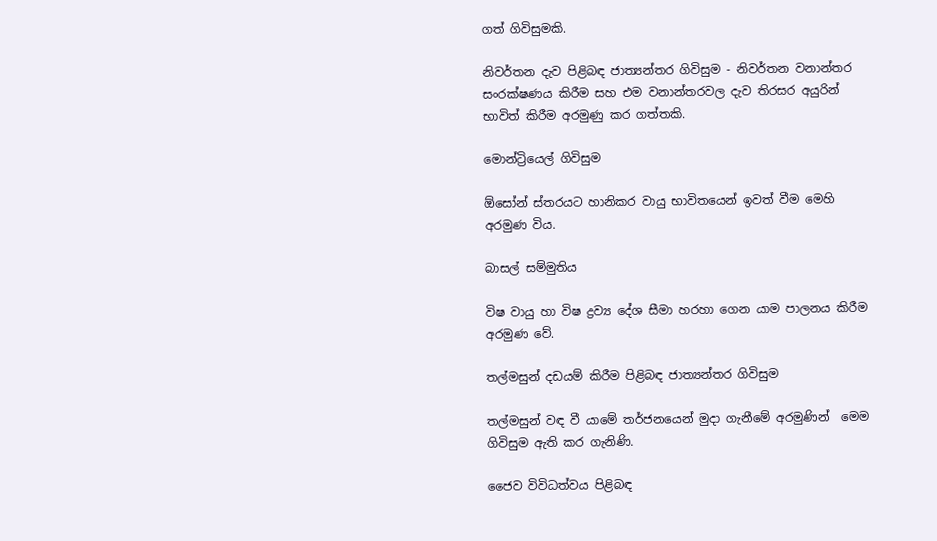ගත් ගිවිසුමකි.

නිවර්තන දැව පිළිබඳ ජාත්‍යන්තර ගිවිසුම - නිවර්තන වනාන්තර සංරක්ෂණය කිරීම සහ එම වනාන්තරවල දැව තිරසර අයුරින් භාවිත් කිරීම අරමුණු කර ගත්තකි.

මොන්ට්‍රියෙල් ගිවිසුම

ඕසෝන් ස්තරයට හානිකර වායු භාවිතයෙන් ඉවත් වීම මෙහි අරමුණ විය.

බාසල් සම්මුතිය

විෂ වායු හා විෂ ද්‍රව්‍ය දේශ සීමා හරහා ගෙන යාම පාලනය කිරීම අරමුණ වේ.

තල්මසුන් දඩයම් කිරීම පිළිබඳ ජාත්‍යන්තර ගිවිසුම

තල්මසුන් වඳ වී යාමේ තර්ජනයෙන් මුදා ගැනීමේ අරමුණින්  මෙම ගිවිසුම ඇති කර ගැනිණි.

ජෛව විවිධත්වය පිළිබඳ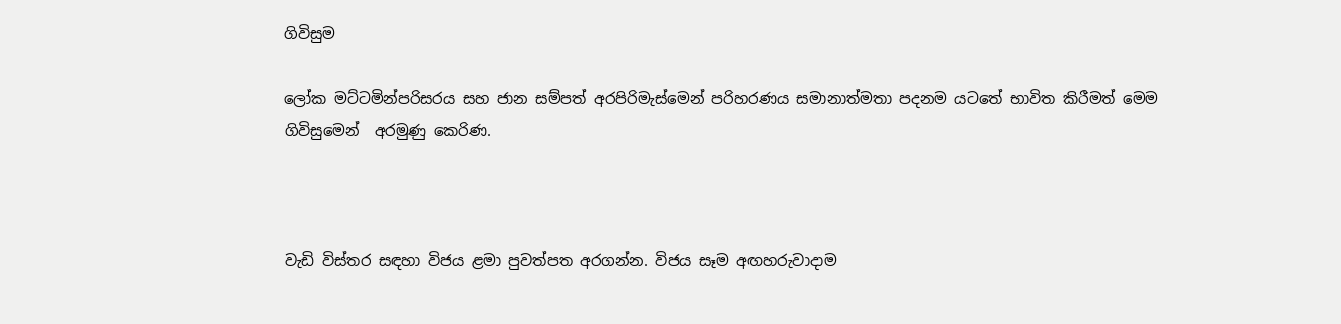ගිවිසුම

ලෝක මට්ටමින්පරිසරය සහ ජාන සම්පත් අරපිරිමැස්මෙන් පරිහරණය සමානාත්මතා පදනම යටතේ භාවිත කිරීමත් මෙම ගිවිසුමෙන්  අරමුණු කෙරිණ.



වැඩි විස්තර සඳහා විජය ළමා පුවත්පත අරගන්න. විජය සෑම අඟහරුවාදාම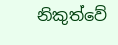නිකුත්වේ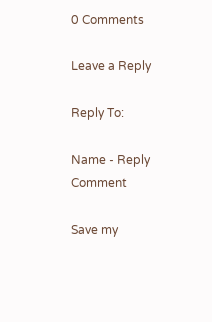0 Comments

Leave a Reply

Reply To:

Name - Reply Comment

Save my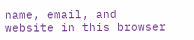name, email, and website in this browser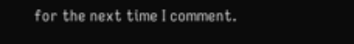for the next time I comment.